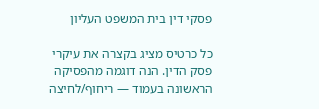פסקי דין בית המשפט העליון

כל כרטיס מציג בקצרה את עיקרי פסק הדין. הנה דוגמה מהפסיקה הראשונה בעמוד — ריחוף/לחיצה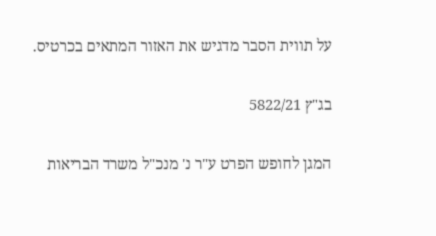על תווית הסבר מדגיש את האזור המתאים בכרטיס.

בג"ץ 5822/21

המגן לחופש הפרט ע"ר נ' מנכ"ל משרד הבריאות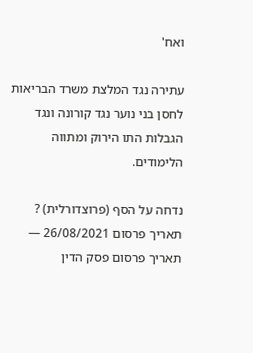ואח'

עתירה נגד המלצת משרד הבריאות לחסן בני נוער נגד קורונה ונגד הגבלות התו הירוק ומתווה הלימודים.

נדחה על הסף (פרוצדורלית) ?
תאריך פרסום 26/08/2021 — תאריך פרסום פסק הדין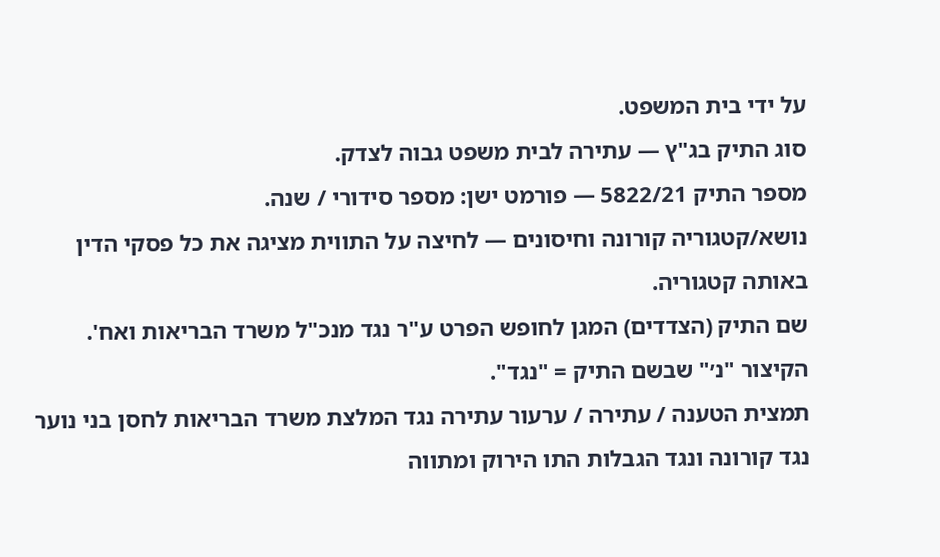על ידי בית המשפט.
סוג התיק בג"ץ — עתירה לבית משפט גבוה לצדק.
מספר התיק 5822/21 — פורמט ישן: מספר סידורי / שנה.
נושא/קטגוריה קורונה וחיסונים — לחיצה על התווית מציגה את כל פסקי הדין באותה קטגוריה.
שם התיק (הצדדים) המגן לחופש הפרט ע"ר נגד מנכ"ל משרד הבריאות ואח'. הקיצור "נ׳" שבשם התיק = "נגד".
תמצית הטענה / עתירה / ערעור עתירה נגד המלצת משרד הבריאות לחסן בני נוער נגד קורונה ונגד הגבלות התו הירוק ומתווה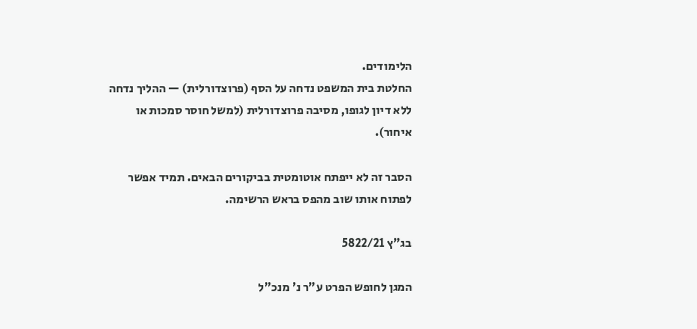הלימודים.
החלטת בית המשפט נדחה על הסף (פרוצדורלית) — ההליך נדחה ללא דיון לגופו, מסיבה פרוצדורלית (למשל חוסר סמכות או איחור).

הסבר זה לא ייפתח אוטומטית בביקורים הבאים. תמיד אפשר לפתוח אותו שוב מהפס בראש הרשימה.

בג"ץ 5822/21

המגן לחופש הפרט ע"ר נ' מנכ"ל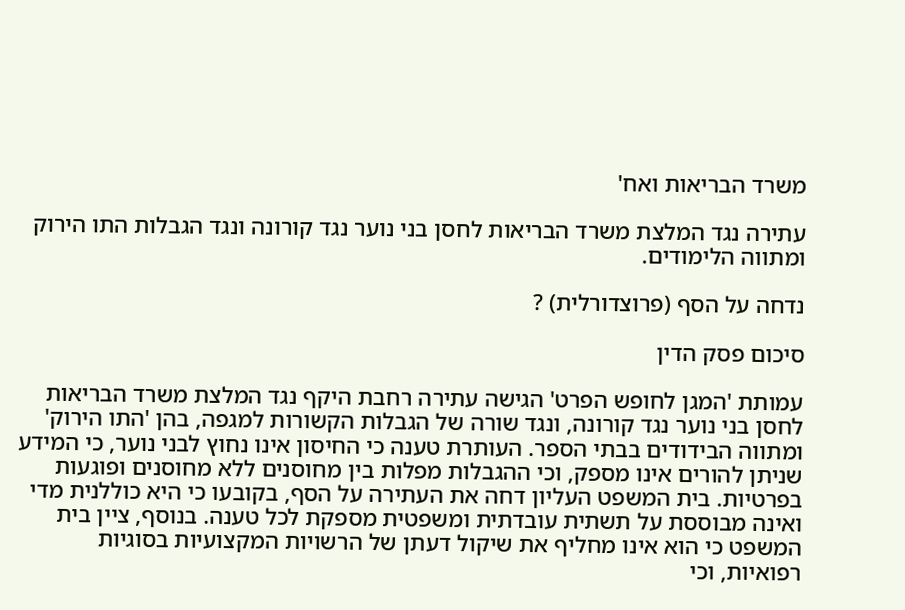משרד הבריאות ואח'

עתירה נגד המלצת משרד הבריאות לחסן בני נוער נגד קורונה ונגד הגבלות התו הירוק ומתווה הלימודים.

נדחה על הסף (פרוצדורלית) ?

סיכום פסק הדין

עמותת 'המגן לחופש הפרט' הגישה עתירה רחבת היקף נגד המלצת משרד הבריאות לחסן בני נוער נגד קורונה, ונגד שורה של הגבלות הקשורות למגפה, בהן 'התו הירוק' ומתווה הבידודים בבתי הספר. העותרת טענה כי החיסון אינו נחוץ לבני נוער, כי המידע שניתן להורים אינו מספק, וכי ההגבלות מפלות בין מחוסנים ללא מחוסנים ופוגעות בפרטיות. בית המשפט העליון דחה את העתירה על הסף, בקובעו כי היא כוללנית מדי ואינה מבוססת על תשתית עובדתית ומשפטית מספקת לכל טענה. בנוסף, ציין בית המשפט כי הוא אינו מחליף את שיקול דעתן של הרשויות המקצועיות בסוגיות רפואיות, וכי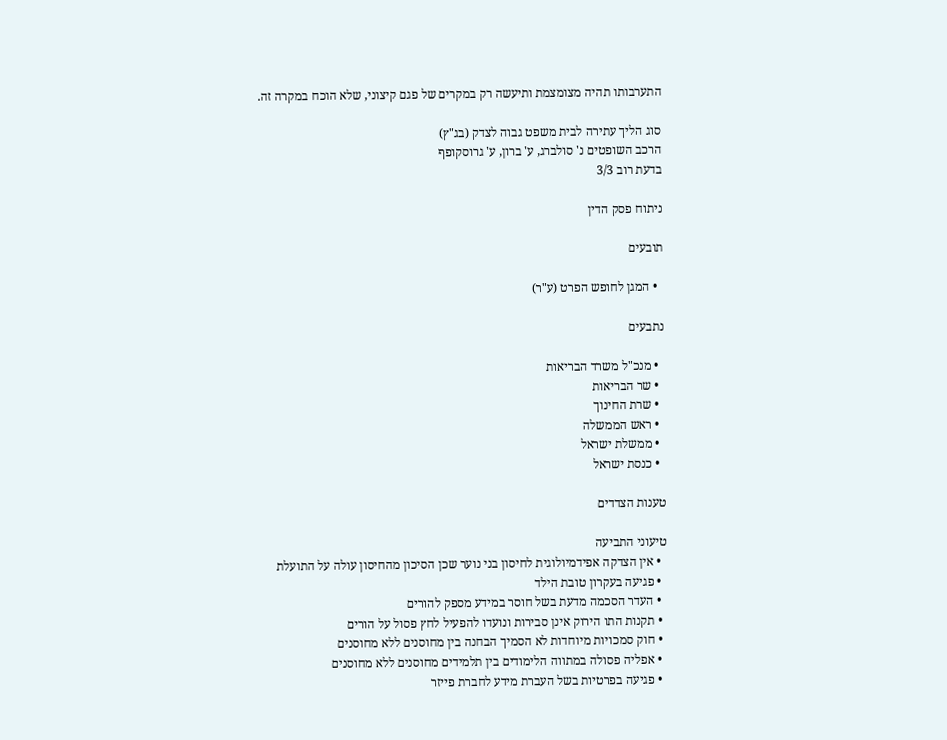התערבותו תהיה מצומצמת ותיעשה רק במקרים של פגם קיצוני, שלא הוכח במקרה זה.

סוג הליך עתירה לבית משפט גבוה לצדק (בג"ץ)
הרכב השופטים נ' סולברג, ע' ברון, ע' גרוסקופף
בדעת רוב 3/3

ניתוח פסק הדין

תובעים

  • המגן לחופש הפרט (ע"ר)

נתבעים

  • מנכ"ל משרד הבריאות
  • שר הבריאות
  • שרת החינוך
  • ראש הממשלה
  • ממשלת ישראל
  • כנסת ישראל

טענות הצדדים

טיעוני התביעה
  • אין הצדקה אפידמיולוגית לחיסון בני נוער שכן הסיכון מהחיסון עולה על התועלת
  • פגיעה בעקרון טובת הילד
  • העדר הסכמה מדעת בשל חוסר במידע מספק להורים
  • תקנות התו הירוק אינן סבירות ונועדו להפעיל לחץ פסול על הורים
  • חוק סמכויות מיוחדות לא הסמיך הבחנה בין מחוסנים ללא מחוסנים
  • אפליה פסולה במתווה הלימודים בין תלמידים מחוסנים ללא מחוסנים
  • פגיעה בפרטיות בשל העברת מידע לחברת פייזר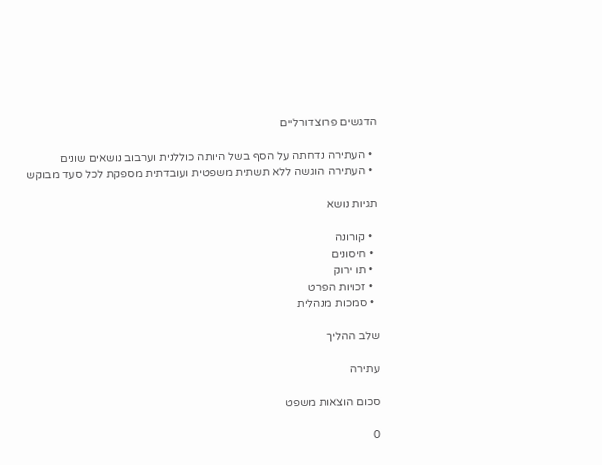הדגשים פרוצדורליים

  • העתירה נדחתה על הסף בשל היותה כוללנית וערבוב נושאים שונים
  • העתירה הוגשה ללא תשתית משפטית ועובדתית מספקת לכל סעד מבוקש

תגיות נושא

  • קורונה
  • חיסונים
  • תו ירוק
  • זכויות הפרט
  • סמכות מנהלית

שלב ההליך

עתירה

סכום הוצאות משפט

0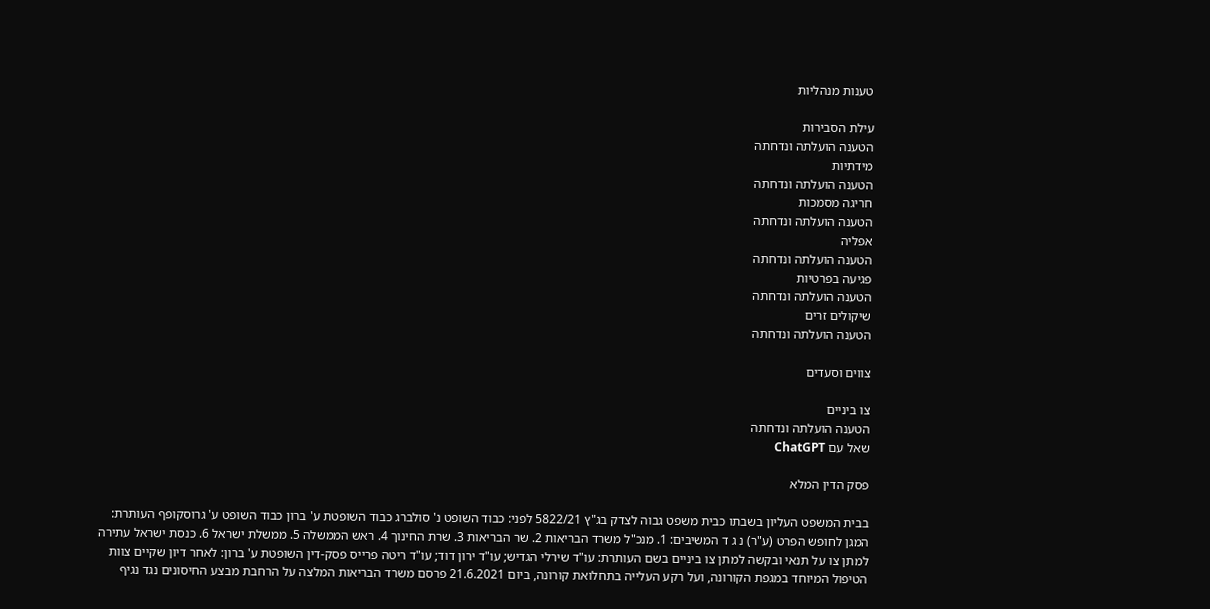טענות מנהליות

עילת הסבירות
הטענה הועלתה ונדחתה
מידתיות
הטענה הועלתה ונדחתה
חריגה מסמכות
הטענה הועלתה ונדחתה
אפליה
הטענה הועלתה ונדחתה
פגיעה בפרטיות
הטענה הועלתה ונדחתה
שיקולים זרים
הטענה הועלתה ונדחתה

צווים וסעדים

צו ביניים
הטענה הועלתה ונדחתה
שאל עם ChatGPT

פסק הדין המלא

בבית המשפט העליון בשבתו כבית משפט גבוה לצדק בג"ץ 5822/21 לפני: כבוד השופט נ' סולברג כבוד השופטת ע' ברון כבוד השופט ע' גרוסקופף העותרת: המגן לחופש הפרט (ע"ר) נ ג ד המשיבים: 1. מנכ"ל משרד הבריאות 2. שר הבריאות 3. שרת החינוך 4. ראש הממשלה 5. ממשלת ישראל 6. כנסת ישראל עתירה למתן צו על תנאי ובקשה למתן צו ביניים בשם העותרת: עו"ד שירלי הגדיש; עו"ד ירון דוד; עו"ד ריטה פרייס פסק-דין השופטת ע' ברון: לאחר דיון שקיים צוות הטיפול המיוחד במגפת הקורונה, ועל רקע העלייה בתחלואת קורונה, ביום 21.6.2021 פרסם משרד הבריאות המלצה על הרחבת מבצע החיסונים נגד נגיף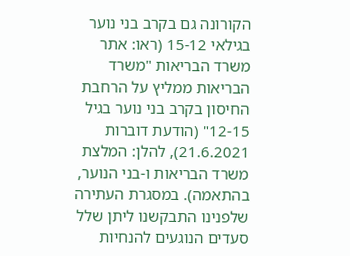הקורונה גם בקרב בני נוער בגילאי 15-12 (ראו: אתר משרד הבריאות "משרד הבריאות ממליץ על הרחבת החיסון בקרב בני נוער בגיל 12-15" (הודעת דוברות 21.6.2021), להלן: המלצת משרד הבריאות ו-בני הנוער, בהתאמה). במסגרת העתירה שלפנינו התבקשנו ליתן שלל סעדים הנוגעים להנחיות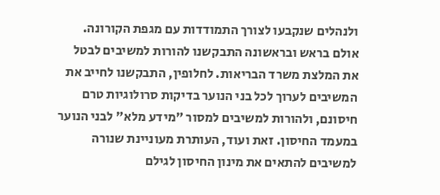ולנהלים שנקבעו לצורך התמודדות עם מגפת הקורונה. אולם בראש ובראשונה התבקשנו להורות למשיבים לבטל את המלצת משרד הבריאות. לחלופין, התבקשנו לחייב את המשיבים לערוך לכל בני הנוער בדיקות סרולוגיות טרם חיסונם, ולהורות למשיבים למסור "מידע מלא" לבני הנוער במעמד החיסון. זאת ועוד, העותרת מעוניינת שנורה למשיבים להתאים את מינון החיסון לגילם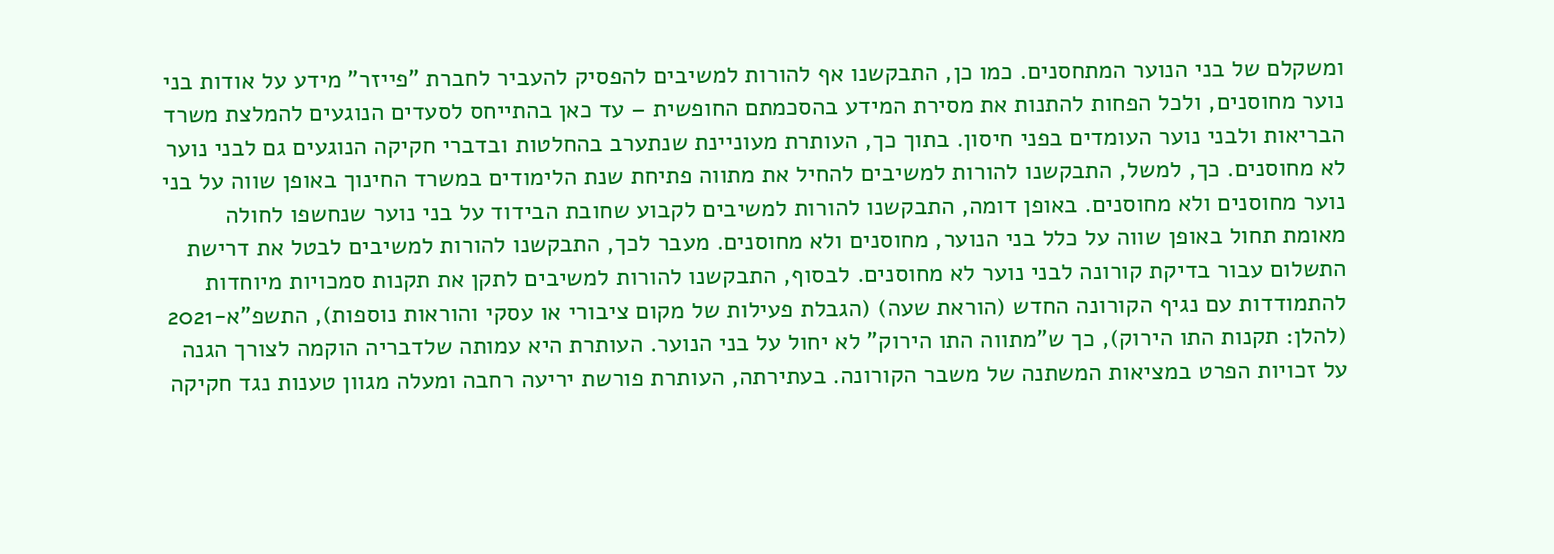ומשקלם של בני הנוער המתחסנים. כמו כן, התבקשנו אף להורות למשיבים להפסיק להעביר לחברת "פייזר" מידע על אודות בני נוער מחוסנים, ולכל הפחות להתנות את מסירת המידע בהסכמתם החופשית – עד כאן בהתייחס לסעדים הנוגעים להמלצת משרד הבריאות ולבני נוער העומדים בפני חיסון. בתוך כך, העותרת מעוניינת שנתערב בהחלטות ובדברי חקיקה הנוגעים גם לבני נוער לא מחוסנים. כך, למשל, התבקשנו להורות למשיבים להחיל את מתווה פתיחת שנת הלימודים במשרד החינוך באופן שווה על בני נוער מחוסנים ולא מחוסנים. באופן דומה, התבקשנו להורות למשיבים לקבוע שחובת הבידוד על בני נוער שנחשפו לחולה מאומת תחול באופן שווה על כלל בני הנוער, מחוסנים ולא מחוסנים. מעבר לכך, התבקשנו להורות למשיבים לבטל את דרישת התשלום עבור בדיקת קורונה לבני נוער לא מחוסנים. לבסוף, התבקשנו להורות למשיבים לתקן את תקנות סמכויות מיוחדות להתמודדות עם נגיף הקורונה החדש (הוראת שעה) (הגבלת פעילות של מקום ציבורי או עסקי והוראות נוספות), התשפ"א-2021 (להלן: תקנות התו הירוק), כך ש"מתווה התו הירוק" לא יחול על בני הנוער. העותרת היא עמותה שלדבריה הוקמה לצורך הגנה על זכויות הפרט במציאות המשתנה של משבר הקורונה. בעתירתה, העותרת פורשת יריעה רחבה ומעלה מגוון טענות נגד חקיקה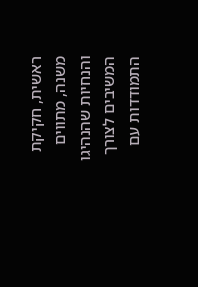ראשית, חקיקת משנה, מתווים והנחיות שהנהיגו המשיבים לצורך התמודדות עם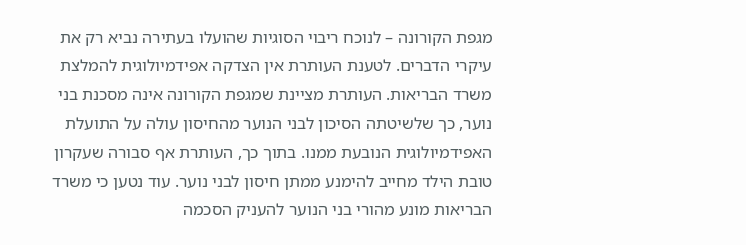מגפת הקורונה – לנוכח ריבוי הסוגיות שהועלו בעתירה נביא רק את עיקרי הדברים. לטענת העותרת אין הצדקה אפידמיולוגית להמלצת משרד הבריאות. העותרת מציינת שמגפת הקורונה אינה מסכנת בני נוער, כך שלשיטתה הסיכון לבני הנוער מהחיסון עולה על התועלת האפידמיולוגית הנובעת ממנו. בתוך כך, העותרת אף סבורה שעקרון טובת הילד מחייב להימנע ממתן חיסון לבני נוער. עוד נטען כי משרד הבריאות מונע מהורי בני הנוער להעניק הסכמה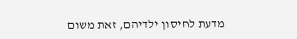מדעת לחיסון ילדיהם, זאת משום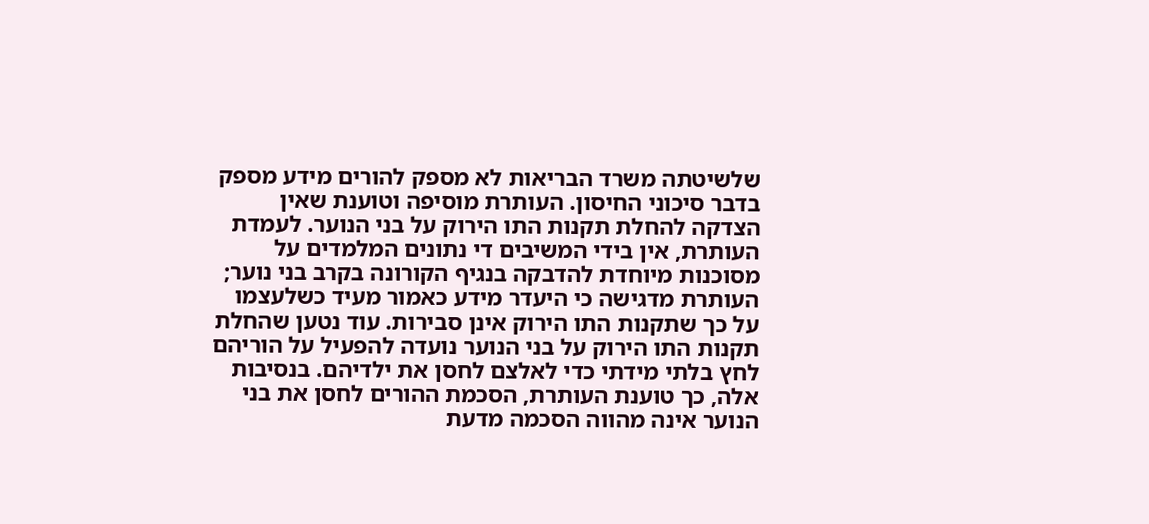שלשיטתה משרד הבריאות לא מספק להורים מידע מספק בדבר סיכוני החיסון. העותרת מוסיפה וטוענת שאין הצדקה להחלת תקנות התו הירוק על בני הנוער. לעמדת העותרת, אין בידי המשיבים די נתונים המלמדים על מסוכנות מיוחדת להדבקה בנגיף הקורונה בקרב בני נוער; העותרת מדגישה כי היעדר מידע כאמור מעיד כשלעצמו על כך שתקנות התו הירוק אינן סבירות. עוד נטען שהחלת תקנות התו הירוק על בני הנוער נועדה להפעיל על הוריהם לחץ בלתי מידתי כדי לאלצם לחסן את ילדיהם. בנסיבות אלה, כך טוענת העותרת, הסכמת ההורים לחסן את בני הנוער אינה מהווה הסכמה מדעת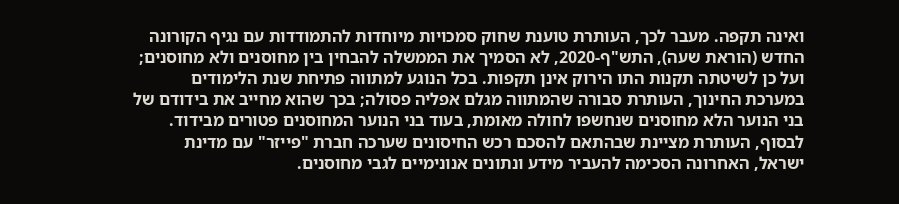ואינה תקפה. מעבר לכך, העותרת טוענת שחוק סמכויות מיוחדות להתמודדות עם נגיף הקורונה החדש (הוראת שעה), התש"ף-2020, לא הסמיך את הממשלה להבחין בין מחוסנים ולא מחוסנים; ועל כן לשיטתה תקנות התו הירוק אינן תקפות. בכל הנוגע למתווה פתיחת שנת הלימודים במערכת החינוך, העותרת סבורה שהמתווה מגלם אפליה פסולה; בכך שהוא מחייב את בידודם של בני הנוער הלא מחוסנים שנחשפו לחולה מאומת, בעוד בני הנוער המחוסנים פטורים מבידוד. לבסוף, העותרת מציינת שבהתאם להסכם רכש החיסונים שערכה חברת "פייזר" עם מדינת ישראל, האחרונה הסכימה להעביר מידע ונתונים אנונימיים לגבי מחוסנים.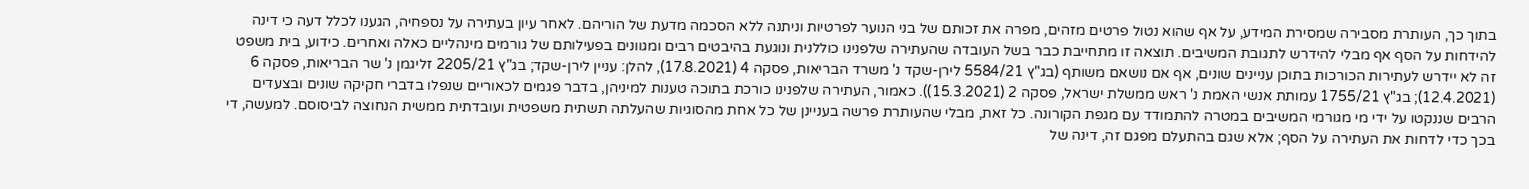בתוך כך, העותרת מסבירה שמסירת המידע, על אף שהוא נטול פרטים מזהים, מפרה את זכותם של בני הנוער לפרטיות וניתנה ללא הסכמה מדעת של הוריהם. לאחר עיון בעתירה על נספחיה, הגענו לכלל דעה כי דינה להידחות על הסף אף מבלי להידרש לתגובת המשיבים. תוצאה זו מתחייבת כבר בשל העובדה שהעתירה שלפנינו כוללנית ונוגעת בהיבטים רבים ומגוונים בפעילותם של גורמים מינהליים כאלה ואחרים. כידוע, בית משפט זה לא יידרש לעתירות הכורכות בתוכן עניינים שונים, אף אם נושאם משותף (בג"ץ 5584/21 לירן-שקד נ' משרד הבריאות, פסקה 4 (17.8.2021), להלן: עניין לירן-שקד; בג"ץ 2205/21 זליגמן נ' שר הבריאות, פסקה 6 (12.4.2021); בג"ץ 1755/21 עמותת אנשי האמת נ' ראש ממשלת ישראל, פסקה 2 (15.3.2021)). כאמור, העתירה שלפנינו כורכת בתוכה טענות למיניהן, בדבר פגמים לכאוריים שנפלו בדברי חקיקה שונים ובצעדים הרבים שננקטו על ידי מי מגורמי המשיבים במטרה להתמודד עם מגפת הקורונה. כל זאת, מבלי שהעותרת פרשה בעניינן של כל אחת מהסוגיות שהעלתה תשתית משפטית ועובדתית ממשית הנחוצה לביסוסם. למעשה, די בכך כדי לדחות את העתירה על הסף; אלא שגם בהתעלם מפגם זה, דינה של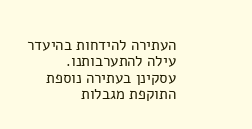העתירה להידחות בהיעדר עילה להתערבותנו. עסקינן בעתירה נוספת התוקפת מגבלות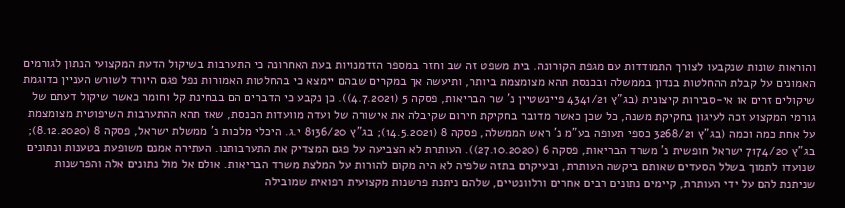והוראות שונות שנקבעו לצורך התמודדות עם מגפת הקורונה. בית משפט זה שב וחזר במספר הזדמנויות בעת האחרונה כי התערבות בשיקול הדעת המקצועי הנתון לגורמים האמונים על קבלת ההחלטות בנדון בממשלה ובכנסת תהא מצומצמת ביותר, ותיעשה אך במקרים שבהם יימצא כי בהחלטות האמורות נפל פגם היורד לשורש העניין כדוגמת שיקולים זרים או אי-סבירות קיצונית (בג"ץ 4341/21 פיינשטיין נ' שר הבריאות, פסקה 5 (4.7.2021)). כן נקבע כי הדברים הם בבחינת קל וחומר כאשר שיקול דעתם של גורמי המקצוע זכה לעיגון בחקיקת משנה, כל שכן כאשר מדובר בחקיקת חירום שקיבלה את אישורה של ועדה מוועדות הכנסת, שאז תהא ההתערבות השיפוטית מצומצמת על אחת כמה וכמה (בג"ץ 3268/21 כספי תעופה בע"מ נ' ראש הממשלה, פסקה 8 (14.5.2021); בג"ץ 8136/20 י.ג. היכלי מלכות נ' ממשלת ישראל, פסקה 8 (8.12.2020); בג"ץ 7174/20 ישראל חופשית נ' משרד הבריאות, פסקה 6 (27.10.2020)). העותרת לא הצביעה על פגם המצדיק את התערבותנו. העתירה אמנם משופעת בטענות ונתונים שנועדו לתמוך בשלל הסעדים שאותם ביקשה העותרת, ובעיקרם בתזה שלפיה לא היה מקום להורות על המלצת משרד הבריאות. אולם אל מול נתונים אלה והפרשנות שניתנת להם על ידי העותרת, קיימים נתונים רבים אחרים ורלוונטיים, שלהם ניתנת פרשנות מקצועית רפואית שמובילה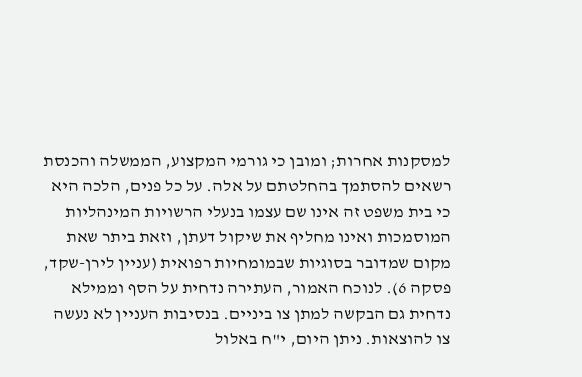למסקנות אחרות; ומובן כי גורמי המקצוע, הממשלה והכנסת רשאים להסתמך בהחלטתם על אלה. על כל פנים, הלכה היא כי בית משפט זה אינו שם עצמו בנעלי הרשויות המינהליות המוסמכות ואינו מחליף את שיקול דעתן, וזאת ביתר שאת מקום שמדובר בסוגיות שבמומחיות רפואית (עניין לירן-שקד, פסקה 6). לנוכח האמור, העתירה נדחית על הסף וממילא נדחית גם הבקשה למתן צו ביניים. בנסיבות העניין לא נעשה צו להוצאות. ניתן היום, י"ח באלול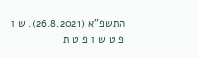התשפ"א (26.8.2021). ש ו פ ט ש ו פ ט ת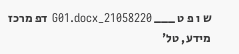ש ו פ ט ___ 21058220_G01.docx דפ מרכז מידע, טל'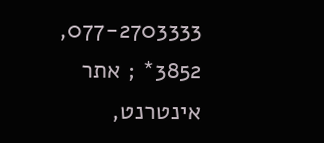077-2703333, 3852* ; אתר אינטרנט,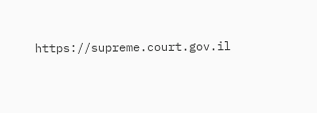https://supreme.court.gov.il